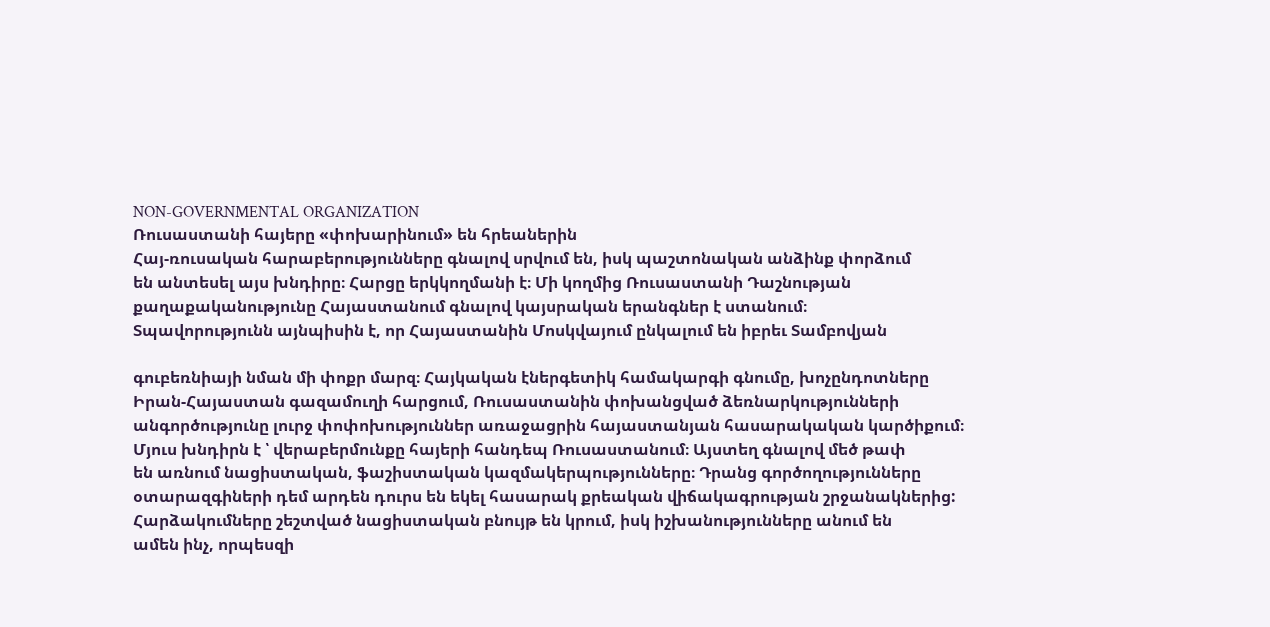NON-GOVERNMENTAL ORGANIZATION
Ռուսաստանի հայերը «փոխարինում» են հրեաներին
Հայ-ռուսական հարաբերությունները գնալով սրվում են, իսկ պաշտոնական անձինք փորձում
են անտեսել այս խնդիրը։ Հարցը երկկողմանի է։ Մի կողմից Ռուսաստանի Դաշնության
քաղաքականությունը Հայաստանում գնալով կայսրական երանգներ է ստանում։
Տպավորությունն այնպիսին է, որ Հայաստանին Մոսկվայում ընկալում են իբրեւ Տամբովյան

գուբեռնիայի նման մի փոքր մարզ։ Հայկական էներգետիկ համակարգի գնումը, խոչընդոտները
Իրան-Հայաստան գազամուղի հարցում, Ռուսաստանին փոխանցված ձեռնարկությունների
անգործությունը լուրջ փոփոխություններ առաջացրին հայաստանյան հասարակական կարծիքում։
Մյուս խնդիրն է ՝ վերաբերմունքը հայերի հանդեպ Ռուսաստանում։ Այստեղ գնալով մեծ թափ
են առնում նացիստական, ֆաշիստական կազմակերպությունները։ Դրանց գործողությունները
օտարազգիների դեմ արդեն դուրս են եկել հասարակ քրեական վիճակագրության շրջանակներից:
Հարձակումները շեշտված նացիստական բնույթ են կրում, իսկ իշխանությունները անում են
ամեն ինչ, որպեսզի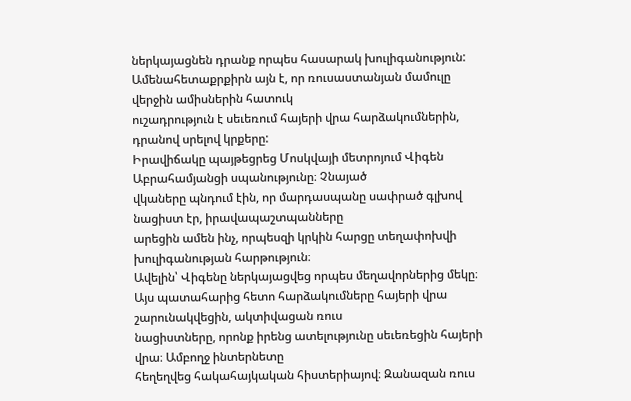ներկայացնեն դրանք որպես հասարակ խուլիգանություն:
Ամենահետաքրքիրն այն է, որ ռուսաստանյան մամուլը վերջին ամիսներին հատուկ
ուշադրություն է սեւեռում հայերի վրա հարձակումներին, դրանով սրելով կրքերը:
Իրավիճակը պայթեցրեց Մոսկվայի մետրոյում Վիգեն Աբրահամյանցի սպանությունը։ Չնայած
վկաները պնդում էին, որ մարդասպանը սափրած գլխով նացիստ էր, իրավապաշտպանները
արեցին ամեն ինչ, որպեսզի կրկին հարցը տեղափոխվի խուլիգանության հարթություն։
Ավելին՝ Վիգենը ներկայացվեց որպես մեղավորներից մեկը։
Այս պատահարից հետո հարձակումները հայերի վրա շարունակվեցին, ակտիվացան ռուս
նացիստները, որոնք իրենց ատելությունը սեւեռեցին հայերի վրա։ Ամբողջ ինտերնետը
հեղեղվեց հակահայկական հիստերիայով։ Զանազան ռուս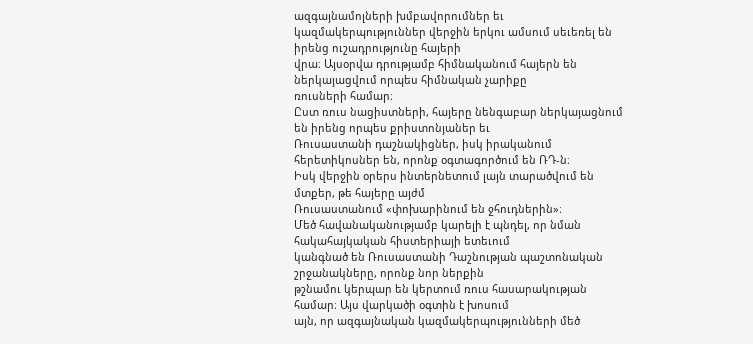ազգայնամոլների խմբավորումներ եւ
կազմակերպություններ վերջին երկու ամսում սեւեռել են իրենց ուշադրությունը հայերի
վրա։ Այսօրվա դրությամբ հիմնականում հայերն են ներկայացվում որպես հիմնական չարիքը
ռուսների համար։
Ըստ ռուս նացիստների, հայերը նենգաբար ներկայացնում են իրենց որպես քրիստոնյաներ եւ
Ռուսաստանի դաշնակիցներ, իսկ իրականում հերետիկոսներ են, որոնք օգտագործում են ՌԴ-ն։
Իսկ վերջին օրերս ինտերնետում լայն տարածվում են մտքեր, թե հայերը այժմ
Ռուսաստանում «փոխարինում են ջհուդներին»։
Մեծ հավանականությամբ կարելի է պնդել, որ նման հակահայկական հիստերիայի ետեւում
կանգնած են Ռուսաստանի Դաշնության պաշտոնական շրջանակները, որոնք նոր ներքին
թշնամու կերպար են կերտում ռուս հասարակության համար։ Այս վարկածի օգտին է խոսում
այն, որ ազգայնական կազմակերպությունների մեծ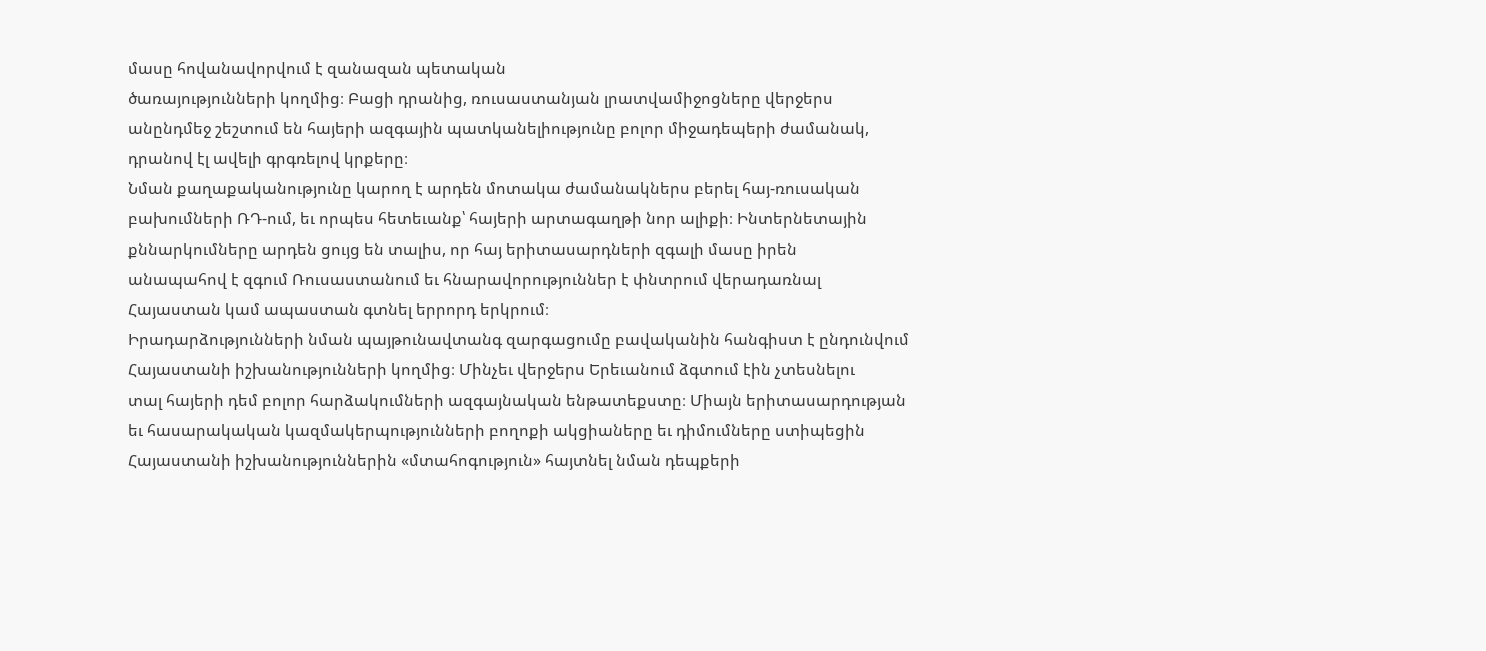մասը հովանավորվում է զանազան պետական
ծառայությունների կողմից։ Բացի դրանից, ռուսաստանյան լրատվամիջոցները վերջերս
անընդմեջ շեշտում են հայերի ազգային պատկանելիությունը բոլոր միջադեպերի ժամանակ,
դրանով էլ ավելի գրգռելով կրքերը։
Նման քաղաքականությունը կարող է արդեն մոտակա ժամանակներս բերել հայ-ռուսական
բախումների ՌԴ-ում, եւ որպես հետեւանք՝ հայերի արտագաղթի նոր ալիքի։ Ինտերնետային
քննարկումները արդեն ցույց են տալիս, որ հայ երիտասարդների զգալի մասը իրեն
անապահով է զգում Ռուսաստանում եւ հնարավորություններ է փնտրում վերադառնալ
Հայաստան կամ ապաստան գտնել երրորդ երկրում։
Իրադարձությունների նման պայթունավտանգ զարգացումը բավականին հանգիստ է ընդունվում
Հայաստանի իշխանությունների կողմից։ Մինչեւ վերջերս Երեւանում ձգտում էին չտեսնելու
տալ հայերի դեմ բոլոր հարձակումների ազգայնական ենթատեքստը։ Միայն երիտասարդության
եւ հասարակական կազմակերպությունների բողոքի ակցիաները եւ դիմումները ստիպեցին
Հայաստանի իշխանություններին «մտահոգություն» հայտնել նման դեպքերի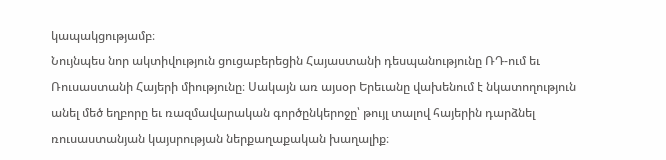կապակցությամբ։
Նույնպես նոր ակտիվություն ցուցաբերեցին Հայաստանի դեսպանությունը ՌԴ-ում եւ
Ռուսաստանի Հայերի միությունը։ Սակայն առ այսօր Երեւանը վախենում է նկատողություն
անել մեծ եղբորը եւ ռազմավարական գործընկերոջը՝ թույլ տալով հայերին դարձնել
ռուսաստանյան կայսրության ներքաղաքական խաղալիք։